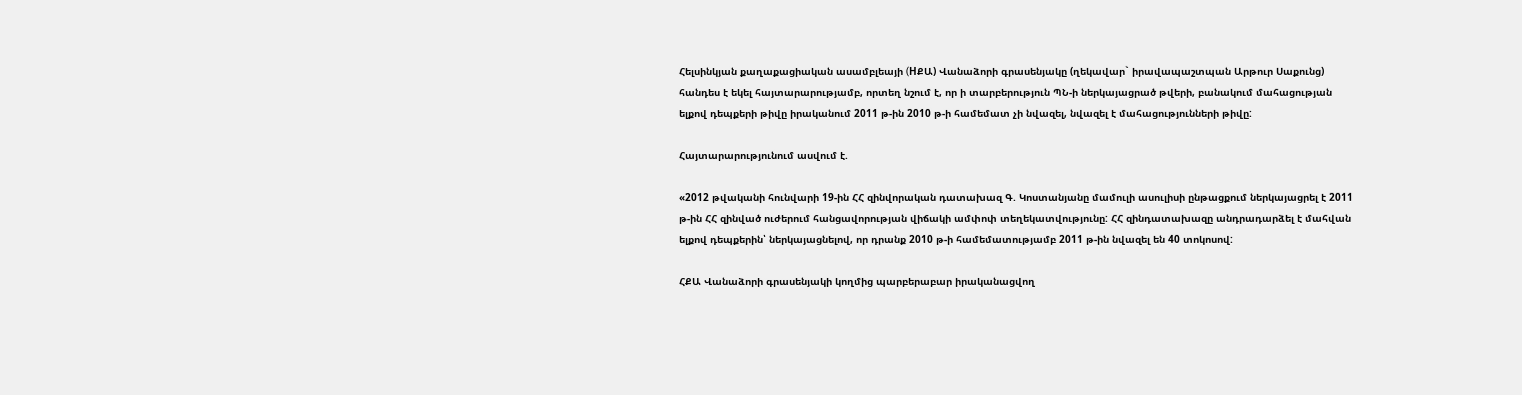Հելսինկյան քաղաքացիական ասամբլեայի (HՔԱ) Վանաձորի գրասենյակը (ղեկավար` իրավապաշտպան Արթուր Սաքունց) հանդես է եկել հայտարարությամբ, որտեղ նշում է, որ ի տարբերություն ՊՆ-ի ներկայացրած թվերի, բանակում մահացության ելքով դեպքերի թիվը իրականում 2011 թ-ին 2010 թ-ի համեմատ չի նվազել, նվազել է մահացությունների թիվը:

Հայտարարությունում ասվում է.

«2012 թվականի հունվարի 19-ին ՀՀ զինվորական դատախազ Գ. Կոստանյանը մամուլի ասուլիսի ընթացքում ներկայացրել է 2011 թ-ին ՀՀ զինված ուժերում հանցավորության վիճակի ամփոփ տեղեկատվությունը: ՀՀ զինդատախազը անդրադարձել է մահվան ելքով դեպքերին՝ ներկայացնելով, որ դրանք 2010 թ-ի համեմատությամբ 2011 թ-ին նվազել են 40 տոկոսով:

ՀՔԱ Վանաձորի գրասենյակի կողմից պարբերաբար իրականացվող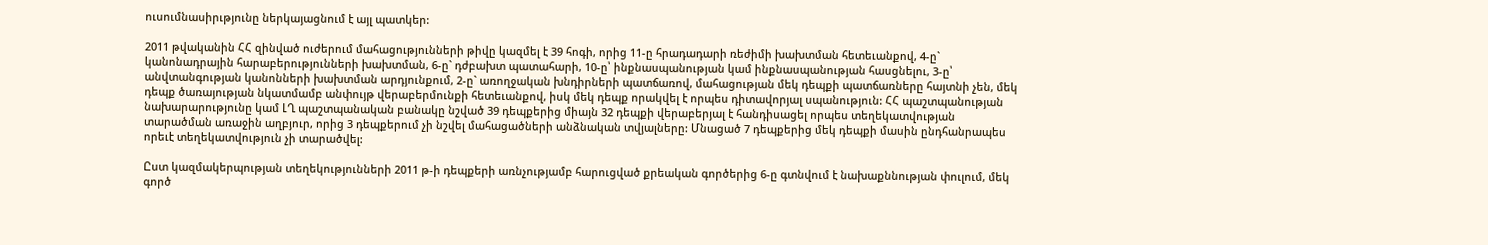ուսումնասիրւթյունը ներկայացնում է այլ պատկեր:

2011 թվականին ՀՀ զինված ուժերում մահացությունների թիվը կազմել է 39 հոգի, որից 11-ը հրադադարի ռեժիմի խախտման հետեւանքով, 4-ը` կանոնադրային հարաբերությունների խախտման, 6-ը` դժբախտ պատահարի, 10-ը՝ ինքնասպանության կամ ինքնասպանության հասցնելու, 3-ը՝ անվտանգության կանոնների խախտման արդյունքում, 2-ը` առողջական խնդիրների պատճառով, մահացության մեկ դեպքի պատճառները հայտնի չեն, մեկ դեպք ծառայության նկատմամբ անփույթ վերաբերմունքի հետեւանքով, իսկ մեկ դեպք որակվել է որպես դիտավորյալ սպանություն: ՀՀ պաշտպանության նախարարությունը կամ ԼՂ պաշտպանական բանակը նշված 39 դեպքերից միայն 32 դեպքի վերաբերյալ է հանդիսացել որպես տեղեկատվության տարածման առաջին աղբյուր, որից 3 դեպքերում չի նշվել մահացածների անձնական տվյալները: Մնացած 7 դեպքերից մեկ դեպքի մասին ընդհանրապես որեւէ տեղեկատվություն չի տարածվել:

Ըստ կազմակերպության տեղեկությունների 2011 թ-ի դեպքերի առնչությամբ հարուցված քրեական գործերից 6-ը գտնվում է նախաքննության փուլում, մեկ գործ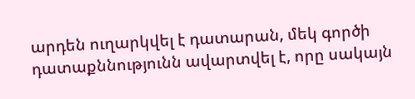արդեն ուղարկվել է դատարան, մեկ գործի դատաքննությունն ավարտվել է, որը սակայն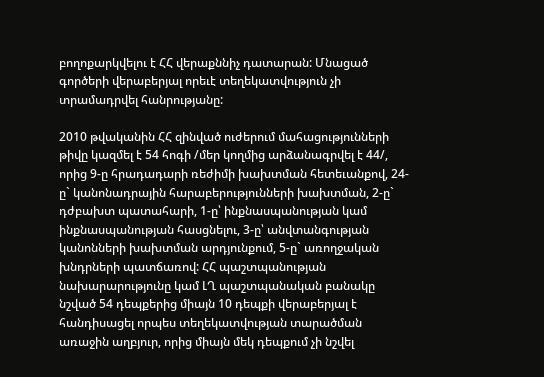բողոքարկվելու է ՀՀ վերաքննիչ դատարան: Մնացած գործերի վերաբերյալ որեւէ տեղեկատվություն չի տրամադրվել հանրությանը:

2010 թվականին ՀՀ զինված ուժերում մահացությունների թիվը կազմել է 54 հոգի /մեր կողմից արձանագրվել է 44/, որից 9-ը հրադադարի ռեժիմի խախտման հետեւանքով, 24-ը` կանոնադրային հարաբերությունների խախտման, 2-ը` դժբախտ պատահարի, 1-ը՝ ինքնասպանության կամ ինքնասպանության հասցնելու, 3-ը՝ անվտանգության կանոնների խախտման արդյունքում, 5-ը` առողջական խնդրների պատճառով: ՀՀ պաշտպանության նախարարությունը կամ ԼՂ պաշտպանական բանակը նշված 54 դեպքերից միայն 10 դեպքի վերաբերյալ է հանդիսացել որպես տեղեկատվության տարածման առաջին աղբյուր, որից միայն մեկ դեպքում չի նշվել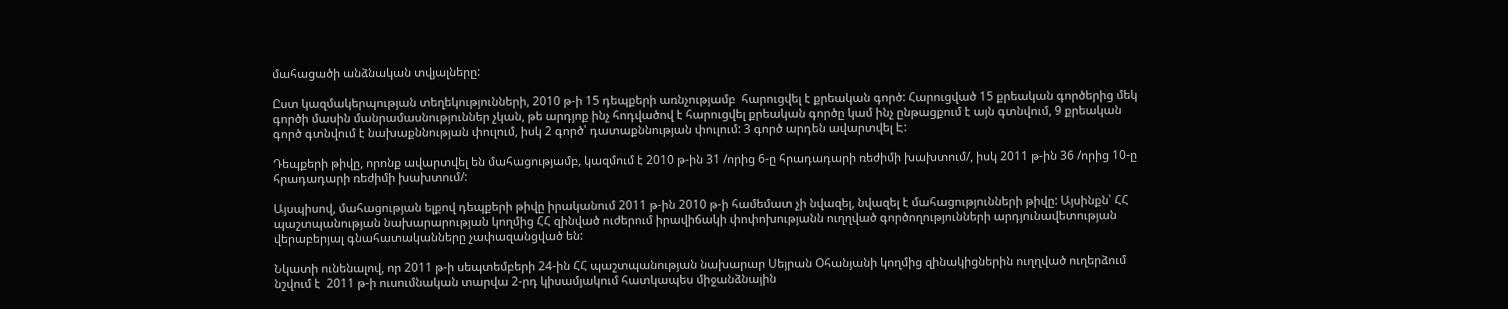մահացածի անձնական տվյալները:

Ըստ կազմակերպության տեղեկությունների, 2010 թ-ի 15 դեպքերի առնչությամբ  հարուցվել է քրեական գործ: Հարուցված 15 քրեական գործերից մեկ գործի մասին մանրամասնություններ չկան, թե արդյոք ինչ հոդվածով է հարուցվել քրեական գործը կամ ինչ ընթացքում է այն գտնվում, 9 քրեական գործ գտնվում է նախաքննության փուլում, իսկ 2 գործ՝ դատաքննության փուլում: 3 գործ արդեն ավարտվել Է:

Դեպքերի թիվը, որոնք ավարտվել են մահացությամբ, կազմում է 2010 թ-ին 31 /որից 6-ը հրադադարի ռեժիմի խախտում/, իսկ 2011 թ-ին 36 /որից 10-ը հրադադարի ռեժիմի խախտում/:

Այսպիսով, մահացության ելքով դեպքերի թիվը իրականում 2011 թ-ին 2010 թ-ի համեմատ չի նվազել, նվազել է մահացությունների թիվը: Այսինքն՝ ՀՀ պաշտպանության նախարարության կողմից ՀՀ զինված ուժերում իրավիճակի փոփոխությանն ուղղված գործողությունների արդյունավետության վերաբերյալ գնահատականները չափազանցված են:

Նկատի ունենալով, որ 2011 թ-ի սեպտեմբերի 24-ին ՀՀ պաշտպանության նախարար Սեյրան Օհանյանի կողմից զինակիցներին ուղղված ուղերձում նշվում է  2011 թ-ի ուսումնական տարվա 2-րդ կիսամյակում հատկապես միջանձնային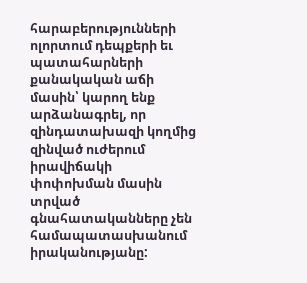հարաբերությունների ոլորտում դեպքերի եւ պատահարների քանակական աճի մասին՝ կարող ենք արձանագրել, որ զինդատախազի կողմից զինված ուժերում իրավիճակի փոփոխման մասին տրված գնահատականները չեն համապատասխանում իրականությանը: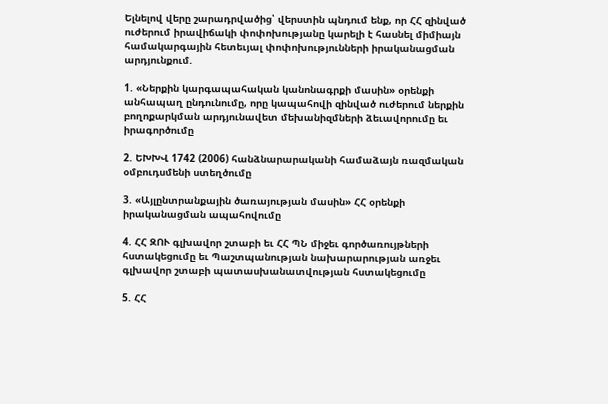Ելնելով վերը շարադրվածից՝ վերստին պնդում ենք, որ ՀՀ զինված ուժերում իրավիճակի փոփոխությանը կարելի է հասնել միմիայն համակարգային հետեւյալ փոփոխությունների իրականացման արդյունքում.

1. «Ներքին կարգապահական կանոնագրքի մասին» օրենքի անհապաղ ընդունումը, որը կապահովի զինված ուժերում ներքին բողոքարկման արդյունավետ մեխանիզմների ձեւավորումը եւ իրագործումը

2. ԵԽԽՎ 1742 (2006) հանձնարարականի համաձայն ռազմական օմբուդսմենի ստեղծումը

3. «Այլընտրանքային ծառայության մասին» ՀՀ օրենքի իրականացման ապահովումը

4. ՀՀ ԶՈՒ գլխավոր շտաբի եւ ՀՀ ՊՆ միջեւ գործառույթների հստակեցումը եւ Պաշտպանության նախարարության առջեւ գլխավոր շտաբի պատասխանատվության հստակեցումը

5. ՀՀ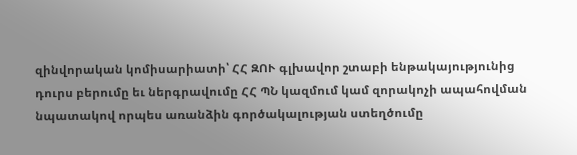զինվորական կոմիսարիատի՝ ՀՀ ԶՈՒ գլխավոր շտաբի ենթակայությունից դուրս բերումը եւ ներգրավումը ՀՀ ՊՆ կազմում կամ զորակոչի ապահովման նպատակով որպես առանձին գործակալության ստեղծումը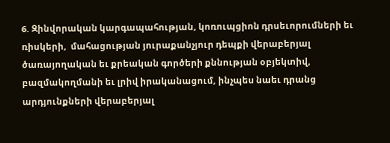6. Զինվորական կարգապահության, կոռուպցիոն դրսեւորումների եւ ռիսկերի,  մահացության յուրաքանչյուր դեպքի վերաբերյալ ծառայողական եւ քրեական գործերի քննության օբյեկտիվ, բազմակողմանի եւ լրիվ իրականացում, ինչպես նաեւ դրանց արդյունքների վերաբերյալ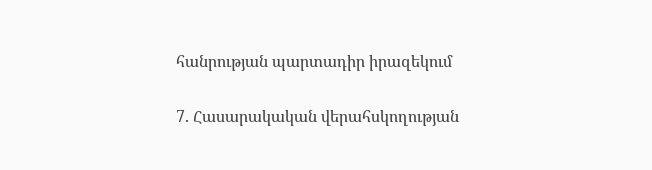հանրության պարտադիր իրազեկում

7. Հասարակական վերահսկողության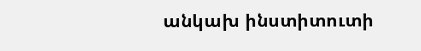անկախ ինստիտուտի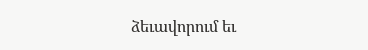ձեւավորում եւ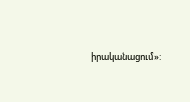իրականացում»: